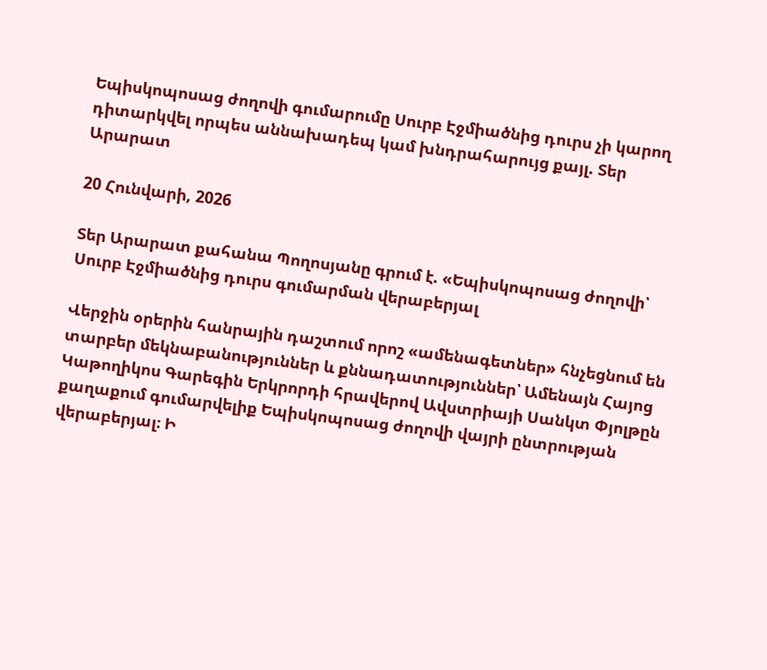Եպիսկոպոսաց ժողովի գումարումը Սուրբ Էջմիածնից դուրս չի կարող դիտարկվել որպես աննախադեպ կամ խնդրահարույց քայլ. Տեր Արարատ

20 Հունվարի, 2026

Տեր Արարատ քահանա Պողոսյանը գրում է. «Եպիսկոպոսաց ժողովի՝ Սուրբ Էջմիածնից դուրս գումարման վերաբերյալ

Վերջին օրերին հանրային դաշտում որոշ «ամենագետներ» հնչեցնում են տարբեր մեկնաբանություններ և քննադատություններ՝ Ամենայն Հայոց Կաթողիկոս Գարեգին Երկրորդի հրավերով Ավստրիայի Սանկտ Փյոլթըն քաղաքում գումարվելիք Եպիսկոպոսաց ժողովի վայրի ընտրության վերաբերյալ։ Ի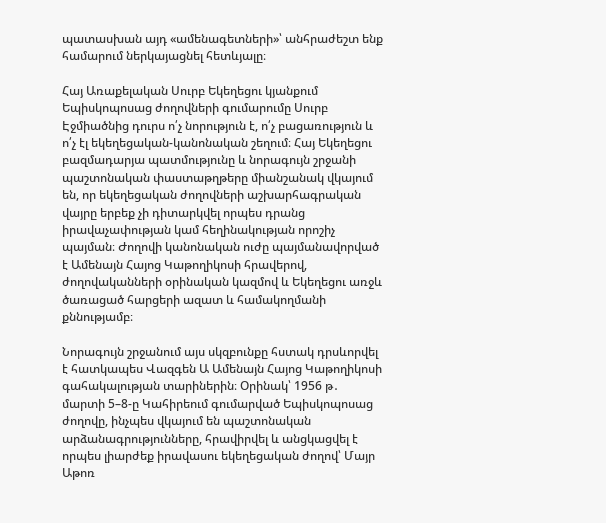պատասխան այդ «ամենագետների»՝ անհրաժեշտ ենք համարում ներկայացնել հետևյալը։

Հայ Առաքելական Սուրբ Եկեղեցու կյանքում Եպիսկոպոսաց ժողովների գումարումը Սուրբ Էջմիածնից դուրս ո՛չ նորություն է, ո՛չ բացառություն և ո՛չ էլ եկեղեցական-կանոնական շեղում։ Հայ Եկեղեցու բազմադարյա պատմությունը և նորագույն շրջանի պաշտոնական փաստաթղթերը միանշանակ վկայում են, որ եկեղեցական ժողովների աշխարհագրական վայրը երբեք չի դիտարկվել որպես դրանց իրավաչափության կամ հեղինակության որոշիչ պայման։ Ժողովի կանոնական ուժը պայմանավորված է Ամենայն Հայոց Կաթողիկոսի հրավերով, ժողովականների օրինական կազմով և Եկեղեցու առջև ծառացած հարցերի ազատ և համակողմանի քննությամբ։

Նորագույն շրջանում այս սկզբունքը հստակ դրսևորվել է հատկապես Վազգեն Ա Ամենայն Հայոց Կաթողիկոսի գահակալության տարիներին։ Օրինակ՝ 1956 թ․ մարտի 5–8-ը Կահիրեում գումարված Եպիսկոպոսաց ժողովը, ինչպես վկայում են պաշտոնական արձանագրությունները, հրավիրվել և անցկացվել է որպես լիարժեք իրավասու եկեղեցական ժողով՝ Մայր Աթոռ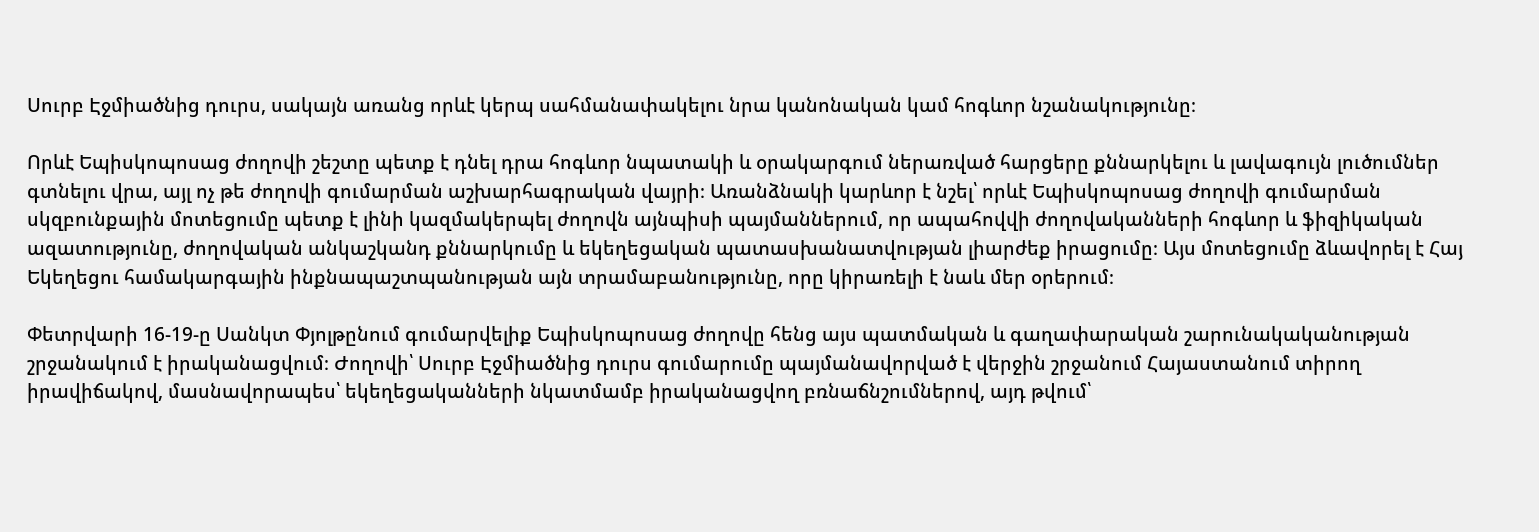Սուրբ Էջմիածնից դուրս, սակայն առանց որևէ կերպ սահմանափակելու նրա կանոնական կամ հոգևոր նշանակությունը։

Որևէ Եպիսկոպոսաց ժողովի շեշտը պետք է դնել դրա հոգևոր նպատակի և օրակարգում ներառված հարցերը քննարկելու և լավագույն լուծումներ գտնելու վրա, այլ ոչ թե ժողովի գումարման աշխարհագրական վայրի։ Առանձնակի կարևոր է նշել՝ որևէ Եպիսկոպոսաց ժողովի գումարման սկզբունքային մոտեցումը պետք է լինի կազմակերպել ժողովն այնպիսի պայմաններում, որ ապահովվի ժողովականների հոգևոր և ֆիզիկական ազատությունը, ժողովական անկաշկանդ քննարկումը և եկեղեցական պատասխանատվության լիարժեք իրացումը։ Այս մոտեցումը ձևավորել է Հայ Եկեղեցու համակարգային ինքնապաշտպանության այն տրամաբանությունը, որը կիրառելի է նաև մեր օրերում։

Փետրվարի 16-19-ը Սանկտ Փյոլթընում գումարվելիք Եպիսկոպոսաց ժողովը հենց այս պատմական և գաղափարական շարունակականության շրջանակում է իրականացվում։ Ժողովի՝ Սուրբ Էջմիածնից դուրս գումարումը պայմանավորված է վերջին շրջանում Հայաստանում տիրող իրավիճակով, մասնավորապես՝ եկեղեցականների նկատմամբ իրականացվող բռնաճնշումներով, այդ թվում՝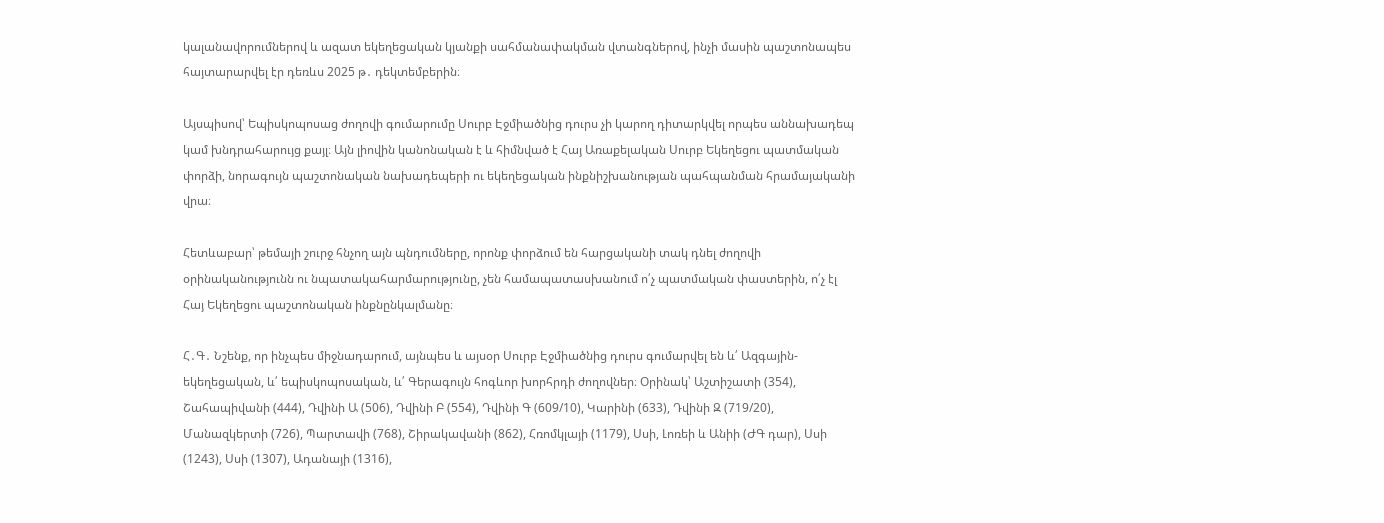կալանավորումներով և ազատ եկեղեցական կյանքի սահմանափակման վտանգներով, ինչի մասին պաշտոնապես հայտարարվել էր դեռևս 2025 թ․ դեկտեմբերին։

Այսպիսով՝ Եպիսկոպոսաց ժողովի գումարումը Սուրբ Էջմիածնից դուրս չի կարող դիտարկվել որպես աննախադեպ կամ խնդրահարույց քայլ։ Այն լիովին կանոնական է և հիմնված է Հայ Առաքելական Սուրբ Եկեղեցու պատմական փորձի, նորագույն պաշտոնական նախադեպերի ու եկեղեցական ինքնիշխանության պահպանման հրամայականի վրա։

Հետևաբար՝ թեմայի շուրջ հնչող այն պնդումները, որոնք փորձում են հարցականի տակ դնել ժողովի օրինականությունն ու նպատակահարմարությունը, չեն համապատասխանում ո՛չ պատմական փաստերին, ո՛չ էլ Հայ Եկեղեցու պաշտոնական ինքնընկալմանը։

Հ․Գ․ Նշենք, որ ինչպես միջնադարում, այնպես և այսօր Սուրբ Էջմիածնից դուրս գումարվել են և՛ Ազգային-եկեղեցական, և՛ եպիսկոպոսական, և՛ Գերագույն հոգևոր խորհրդի ժողովներ։ Օրինակ՝ Աշտիշատի (354), Շահապիվանի (444), Դվինի Ա (506), Դվինի Բ (554), Դվինի Գ (609/10), Կարինի (633), Դվինի Զ (719/20), Մանազկերտի (726), Պարտավի (768), Շիրակավանի (862), Հռոմկլայի (1179), Սսի, Լոռեի և Անիի (ԺԳ դար), Սսի (1243), Սսի (1307), Ադանայի (1316),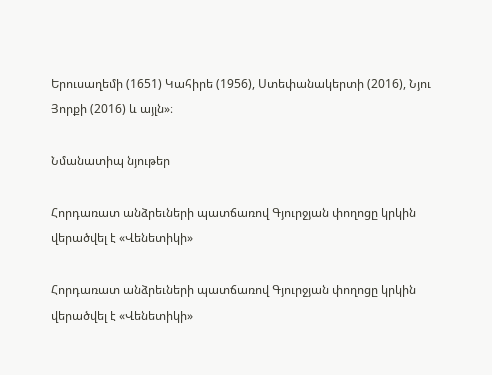Երուսաղեմի (1651) Կահիրե (1956), Ստեփանակերտի (2016), Նյու Յորքի (2016) և այլն»։

Նմանատիպ նյութեր

Հորդառատ անձրեւների պատճառով Գյուրջյան փողոցը կրկին վերածվել է «Վենետիկի»

Հորդառատ անձրեւների պատճառով Գյուրջյան փողոցը կրկին վերածվել է «Վենետիկի»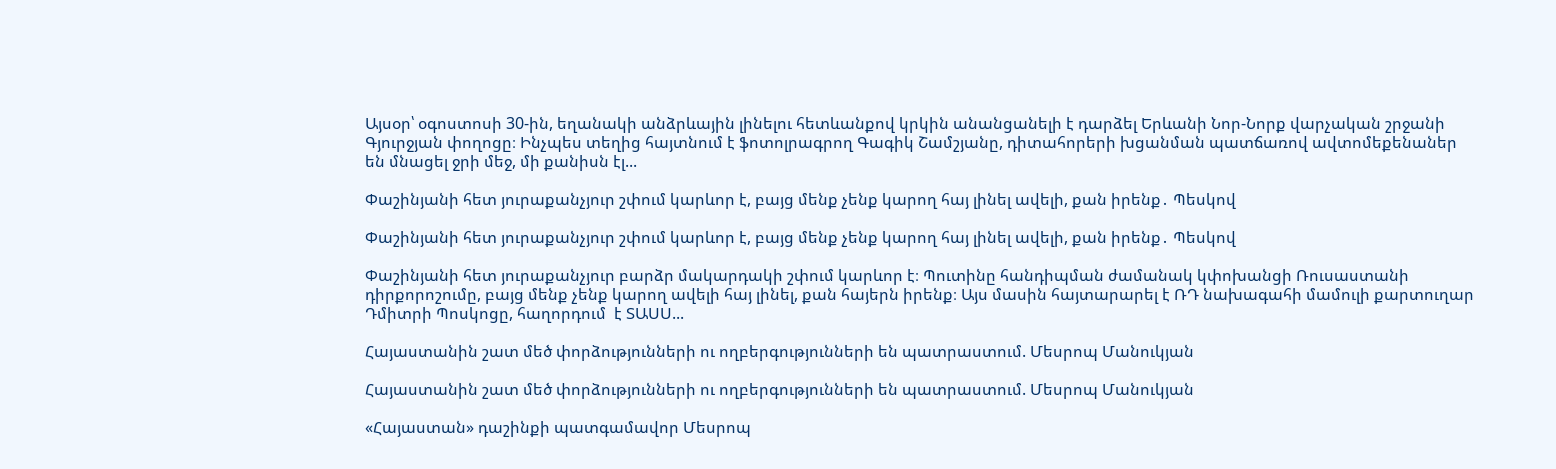Այսօր՝ օգոստոսի 30-ին, եղանակի անձրևային լինելու հետևանքով կրկին անանցանելի է դարձել Երևանի Նոր-Նորք վարչական շրջանի Գյուրջյան փողոցը։ Ինչպես տեղից հայտնում է ֆոտոլրագրող Գագիկ Շամշյանը, դիտահորերի խցանման պատճառով ավտոմեքենաներ են մնացել ջրի մեջ, մի քանիսն էլ...

Փաշինյանի հետ յուրաքանչյուր շփում կարևոր է, բայց մենք չենք կարող հայ լինել ավելի, քան իրենք․ Պեսկով

Փաշինյանի հետ յուրաքանչյուր շփում կարևոր է, բայց մենք չենք կարող հայ լինել ավելի, քան իրենք․ Պեսկով

Փաշինյանի հետ յուրաքանչյուր բարձր մակարդակի շփում կարևոր է։ Պուտինը հանդիպման ժամանակ կփոխանցի Ռուսաստանի դիրքորոշումը, բայց մենք չենք կարող ավելի հայ լինել, քան հայերն իրենք։ Այս մասին հայտարարել է ՌԴ նախագահի մամուլի քարտուղար Դմիտրի Պոսկոցը, հաղորդում  է ՏԱՍՍ...

Հայաստանին շատ մեծ փորձությունների ու ողբերգությունների են պատրաստում. Մեսրոպ Մանուկյան

Հայաստանին շատ մեծ փորձությունների ու ողբերգությունների են պատրաստում. Մեսրոպ Մանուկյան

«Հայաստան» դաշինքի պատգամավոր Մեսրոպ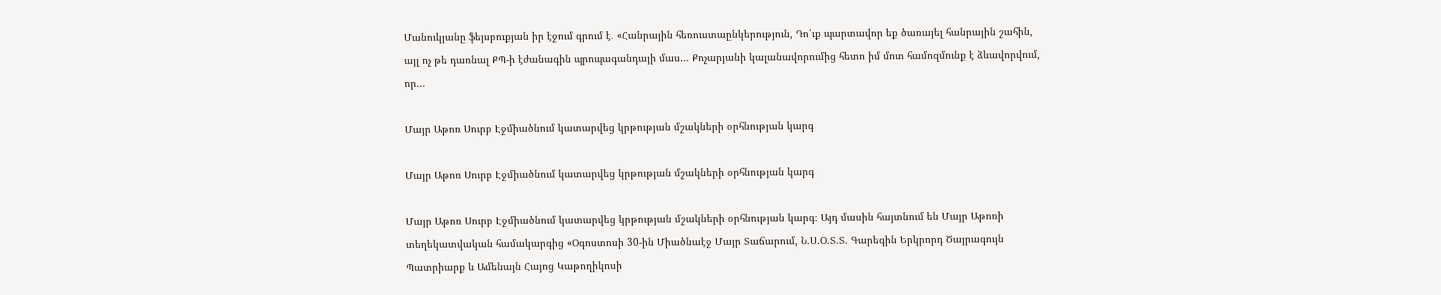Մանուկյանը ֆեյսբուքյան իր էջում գրում է․ «Հանրային հեռուստաընկերություն, Դո՛ւք պարտավոր եք ծառայել հանրային շահին, այլ ոչ թե դառնալ ՔՊ-ի էժանագին պրոպագանդայի մաս… Քոչարյանի կալանավորումից հետո իմ մոտ համոզմունք է ձևավորվում, որ...

Մայր Աթոռ Սուրբ Էջմիածնում կատարվեց կրթության մշակների օրհնության կարգ

Մայր Աթոռ Սուրբ Էջմիածնում կատարվեց կրթության մշակների օրհնության կարգ

Մայր Աթոռ Սուրբ Էջմիածնում կատարվեց կրթության մշակների օրհնության կարգ։ Այդ մասին հայտնում են Մայր Աթոռի տեղեկատվական համակարգից «Օգոստոսի 30-ին Միածնաէջ Մայր Տաճարում, Ն.Ս.Օ.Տ.Տ. Գարեգին Երկրորդ Ծայրագույն Պատրիարք և Ամենայն Հայոց Կաթողիկոսի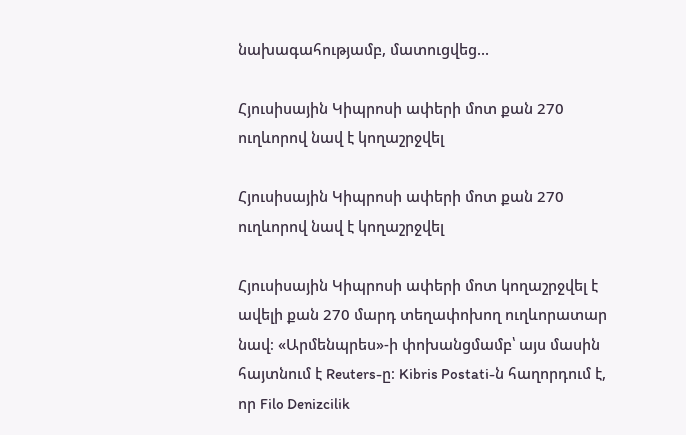նախագահությամբ, մատուցվեց...

Հյուսիսային Կիպրոսի ափերի մոտ քան 270 ուղևորով նավ է կողաշրջվել

Հյուսիսային Կիպրոսի ափերի մոտ քան 270 ուղևորով նավ է կողաշրջվել

Հյուսիսային Կիպրոսի ափերի մոտ կողաշրջվել է ավելի քան 270 մարդ տեղափոխող ուղևորատար նավ։ «Արմենպրես»-ի փոխանցմամբ՝ այս մասին հայտնում է Reuters-ը։ Kibris Postati-ն հաղորդում է, որ Filo Denizcilik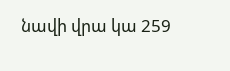նավի վրա կա 259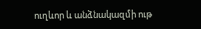ուղևոր և անձնակազմի ութ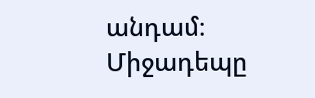անդամ։ Միջադեպը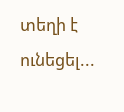տեղի է ունեցել...